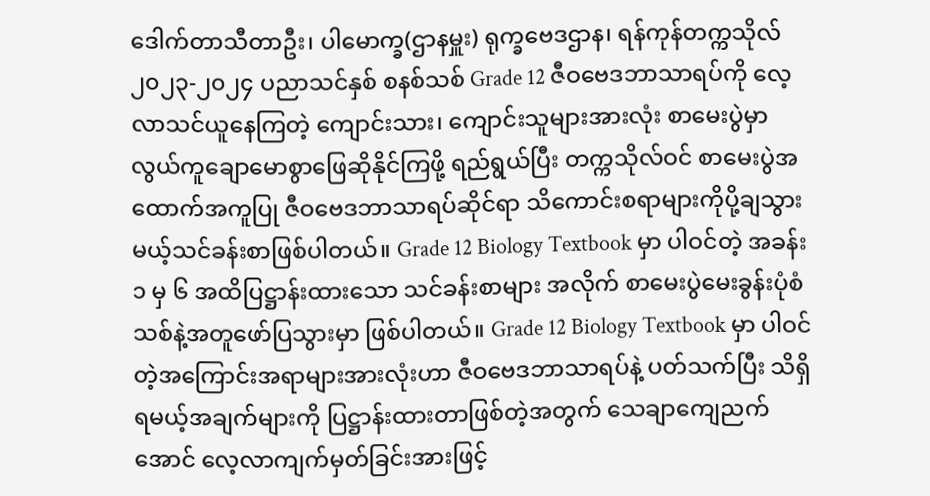ဒေါက်တာသီတာဦး၊ ပါမောက္ခ(ဌာနမှူး) ရုက္ခဗေဒဌာန၊ ရန်ကုန်တက္ကသိုလ်
၂၀၂၃-၂၀၂၄ ပညာသင်နှစ် စနစ်သစ် Grade 12 ဇီဝဗေဒဘာသာရပ်ကို လေ့လာသင်ယူနေကြတဲ့ ကျောင်းသား၊ ကျောင်းသူများအားလုံး စာမေးပွဲမှာ လွယ်ကူချောမောစွာဖြေဆိုနိုင်ကြဖို့ ရည်ရွယ်ပြီး တက္ကသိုလ်ဝင် စာမေးပွဲအထောက်အကူပြု ဇီဝဗေဒဘာသာရပ်ဆိုင်ရာ သိကောင်းစရာများကိုပို့ချသွားမယ့်သင်ခန်းစာဖြစ်ပါတယ်။ Grade 12 Biology Textbook မှာ ပါဝင်တဲ့ အခန်း ၁ မှ ၆ အထိပြဋ္ဌာန်းထားသော သင်ခန်းစာများ အလိုက် စာမေးပွဲမေးခွန်းပုံစံသစ်နဲ့အတူဖော်ပြသွားမှာ ဖြစ်ပါတယ်။ Grade 12 Biology Textbook မှာ ပါဝင်တဲ့အကြောင်းအရာများအားလုံးဟာ ဇီဝဗေဒဘာသာရပ်နဲ့ ပတ်သက်ပြီး သိရှိရမယ့်အချက်များကို ပြဋ္ဌာန်းထားတာဖြစ်တဲ့အတွက် သေချာကျေညက်အောင် လေ့လာကျက်မှတ်ခြင်းအားဖြင့်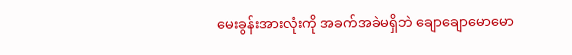မေးခွန်းအားလုံးကို အခက်အခဲမရှိဘဲ ချောချောမောမော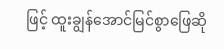ဖြင့် ထူးချွန်အောင်မြင်စွာဖြေဆို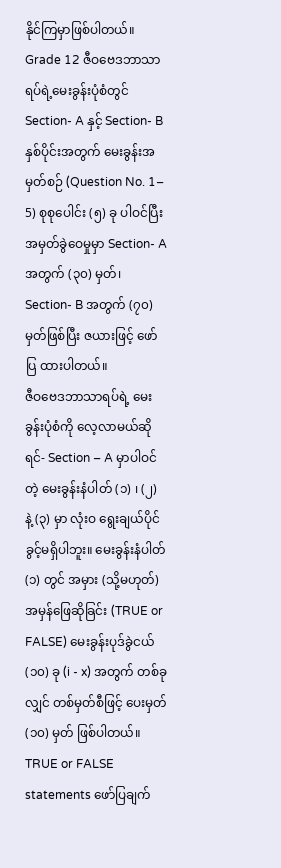နိုင်ကြမှာဖြစ်ပါတယ်။
Grade 12 ဇီဝဗေဒဘာသာရပ်ရဲ့မေးခွန်းပုံစံတွင် Section- A နှင့် Section- B နှစ်ပိုင်းအတွက် မေးခွန်းအမှတ်စဉ် (Question No. 1– 5) စုစုပေါင်း (၅) ခု ပါဝင်ပြီး အမှတ်ခွဲဝေမှုမှာ Section- A အတွက် (၃၀) မှတ်၊ Section- B အတွက် (၇၀) မှတ်ဖြစ်ပြီး ဇယားဖြင့် ဖော်ပြ ထားပါတယ်။
ဇီဝဗေဒဘာသာရပ်ရဲ့ မေးခွန်းပုံစံကို လေ့လာမယ်ဆိုရင်- Section – A မှာပါဝင်တဲ့ မေးခွန်းနံပါတ် (၁) ၊ (၂) နဲ့ (၃) မှာ လုံးဝ ရွေးချယ်ပိုင်ခွင့်မရှိပါဘူး။ မေးခွန်းနံပါတ် (၁) တွင် အမှား (သို့မဟုတ်) အမှန်ဖြေဆိုခြင်း (TRUE or FALSE) မေးခွန်းပုဒ်ခွဲငယ် (၁၀) ခု (i - x) အတွက် တစ်ခုလျှင် တစ်မှတ်စီဖြင့် ပေးမှတ် (၁၀) မှတ် ဖြစ်ပါတယ်။ TRUE or FALSE statements ဖော်ပြချက်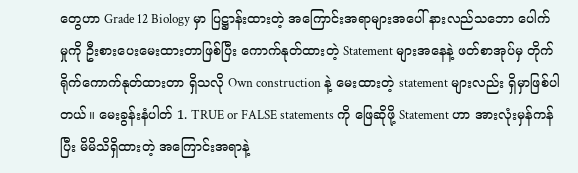တွေဟာ Grade 12 Biology မှာ ပြဋ္ဌာန်းထားတဲ့ အကြောင်းအရာများအပေါ် နားလည်သဘော ပေါက်မှုကို ဦးစားပေးမေးထားတာဖြစ်ပြီး ကောက်နုတ်ထားတဲ့ Statement များအနေနဲ့ ဖတ်စာအုပ်မှ တိုက်ရိုက်ကောက်နုတ်ထားတာ ရှိသလို Own construction နဲ့ မေးထားတဲ့ statement များလည်း ရှိမှာဖြစ်ပါတယ်။ မေးခွန်းနံပါတ် 1. TRUE or FALSE statements ကို ဖြေဆိုဖို့ Statement ဟာ အားလုံးမှန်ကန်ပြီး မိမိသိရှိထားတဲ့ အကြောင်းအရာနဲ့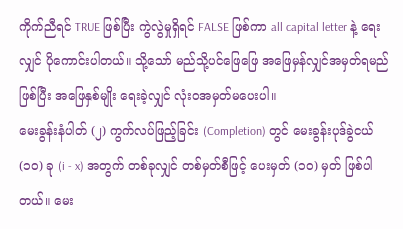ကိုက်ညီရင် TRUE ဖြစ်ပြီး ကွဲလွဲမှုရှိရင် FALSE ဖြစ်ကာ all capital letter နဲ့ ရေးလျှင် ပိုကောင်းပါတယ်။ သို့သော် မည်သို့ပင်ဖြေဖြေ အဖြေမှန်လျှင်အမှတ်ရမည်ဖြစ်ပြီး အဖြေနှစ်မျိုး ရေးခဲ့လျှင် လုံးဝအမှတ်မပေးပါ။
မေးခွန်းနံပါတ် (၂) ကွက်လပ်ဖြည့်ခြင်း (Completion) တွင် မေးခွန်းပုဒ်ခွဲငယ် (၁၀) ခု (i - x) အတွက် တစ်ခုလျှင် တစ်မှတ်စီဖြင့် ပေးမှတ် (၁၀) မှတ် ဖြစ်ပါတယ်။ မေး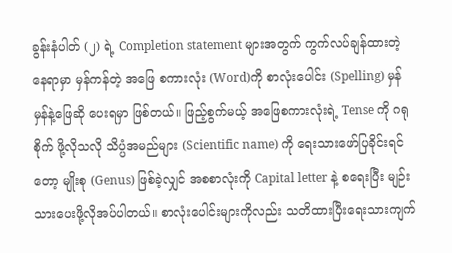ခွန်းနံပါတ် (၂) ရဲ့ Completion statement များအတွက် ကွက်လပ်ချန်ထားတဲ့နေရာမှာ မှန်ကန်တဲ့ အဖြေ စကားလုံး (Word)ကို စာလုံးပေါင်း (Spelling) မှန်မှန်နဲ့ဖြေဆို ပေးရမှာ ဖြစ်တယ်။ ဖြည့်စွက်မယ့် အဖြေစကားလုံးရဲ့ Tense ကို ဂရုစိုက် ဖို့လိုသလို သိပ္ပံအမည်များ (Scientific name) ကို ရေးသားဖော်ပြခိုင်းရင် တော့ မျိုးစု (Genus) ဖြစ်ခဲ့လျှင် အစစာလုံးကို Capital letter နဲ့ စရေးပြီး မျဉ်းသားပေးဖို့လိုအပ်ပါတယ်။ စာလုံးပေါင်းများကိုလည်း သတိထားပြီးရေးသားကျက်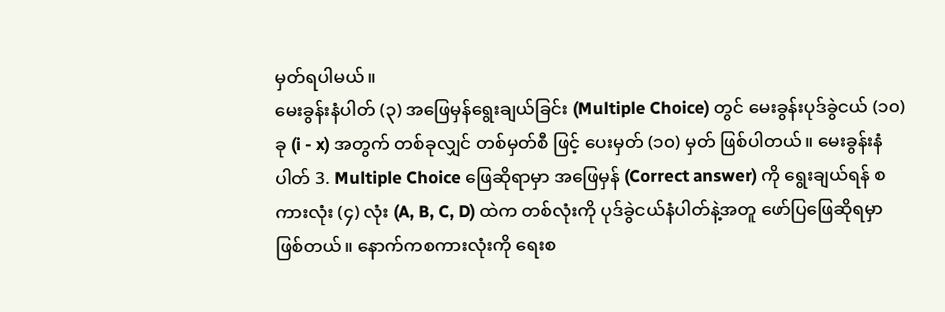မှတ်ရပါမယ်။
မေးခွန်းနံပါတ် (၃) အဖြေမှန်ရွေးချယ်ခြင်း (Multiple Choice) တွင် မေးခွန်းပုဒ်ခွဲငယ် (၁၀) ခု (i - x) အတွက် တစ်ခုလျှင် တစ်မှတ်စီ ဖြင့် ပေးမှတ် (၁၀) မှတ် ဖြစ်ပါတယ်။ မေးခွန်းနံပါတ် 3. Multiple Choice ဖြေဆိုရာမှာ အဖြေမှန် (Correct answer) ကို ရွေးချယ်ရန် စကားလုံး (၄) လုံး (A, B, C, D) ထဲက တစ်လုံးကို ပုဒ်ခွဲငယ်နံပါတ်နဲ့အတူ ဖော်ပြဖြေဆိုရမှာဖြစ်တယ်။ နောက်ကစကားလုံးကို ရေးစ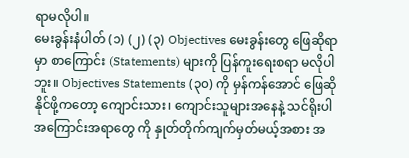ရာမလိုပါ။
မေးခွန်းနံပါတ် (၁) (၂) (၃) Objectives မေးခွန်းတွေ ဖြေဆိုရာ မှာ စာကြောင်း (Statements) များကို ပြန်ကူးရေးစရာ မလိုပါဘူး။ Objectives Statements (၃၀) ကို မှန်ကန်အောင် ဖြေဆိုနိုင်ဖို့ကတော့ ကျောင်းသား၊ ကျောင်းသူများအနေနဲ့ သင်ရိုးပါအကြောင်းအရာတွေ ကို နှုတ်တိုက်ကျက်မှတ်မယ့်အစား အ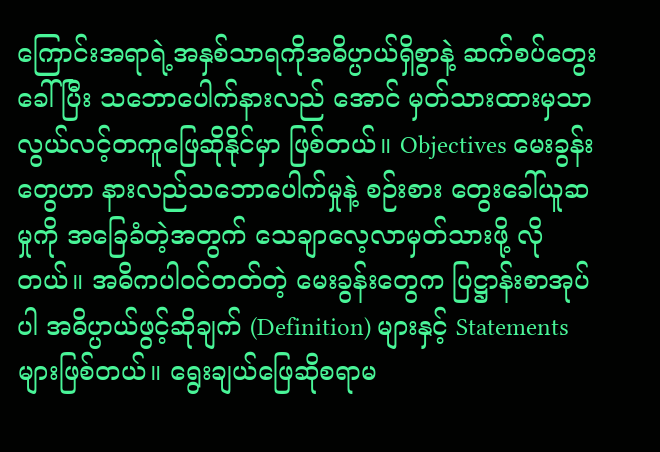ကြောင်းအရာရဲ့အနှစ်သာရကိုအဓိပ္ပာယ်ရှိစွာနဲ့ ဆက်စပ်တွေးခေါ်ပြီး သဘောပေါက်နားလည် အောင် မှတ်သားထားမှသာ လွယ်လင့်တကူဖြေဆိုနိုင်မှာ ဖြစ်တယ်။ Objectives မေးခွန်းတွေဟာ နားလည်သဘောပေါက်မှုနဲ့ စဉ်းစား တွေးခေါ်ယူဆမှုကို အခြေခံတဲ့အတွက် သေချာလေ့လာမှတ်သားဖို့ လိုတယ်။ အဓိကပါဝင်တတ်တဲ့ မေးခွန်းတွေက ပြဋ္ဌာန်းစာအုပ်ပါ အဓိပ္ပာယ်ဖွင့်ဆိုချက် (Definition) များနှင့် Statements များဖြစ်တယ်။ ရွေးချယ်ဖြေဆိုစရာမ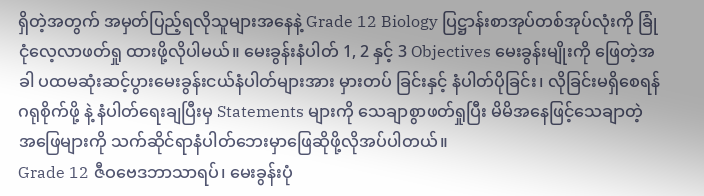ရှိတဲ့အတွက် အမှတ်ပြည့်ရလိုသူများအနေနဲ့ Grade 12 Biology ပြဋ္ဌာန်းစာအုပ်တစ်အုပ်လုံးကို ခြုံငုံလေ့လာဖတ်ရှု ထားဖို့လိုပါမယ်။ မေးခွန်းနံပါတ် 1, 2 နှင့် 3 Objectives မေးခွန်းမျိုးကို ဖြေတဲ့အခါ ပထမဆုံးဆင့်ပွားမေးခွန်းငယ်နံပါတ်များအား မှားတပ် ခြင်းနှင့် နံပါတ်ပိုခြင်း၊ လိုခြင်းမရှိစေရန် ဂရုစိုက်ဖို့ နဲ့ နံပါတ်ရေးချပြီးမှ Statements များကို သေချာစွာဖတ်ရှုပြီး မိမိအနေဖြင့်သေချာတဲ့ အဖြေများကို သက်ဆိုင်ရာနံပါတ်ဘေးမှာဖြေဆိုဖို့လိုအပ်ပါတယ်။
Grade 12 ဇီဝဗေဒဘာသာရပ်၊ မေးခွန်းပုံ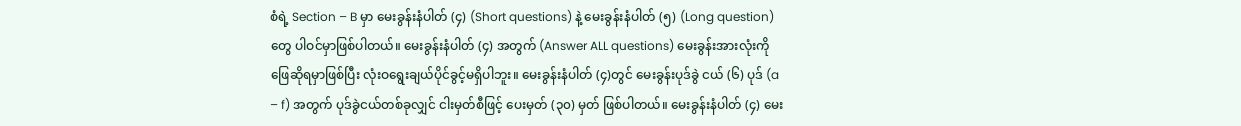စံရဲ့ Section – B မှာ မေးခွန်းနံပါတ် (၄) (Short questions) နဲ့ မေးခွန်းနံပါတ် (၅) (Long question) တွေ ပါဝင်မှာဖြစ်ပါတယ်။ မေးခွန်းနံပါတ် (၄) အတွက် (Answer ALL questions) မေးခွန်းအားလုံးကို ဖြေဆိုရမှာဖြစ်ပြီး လုံးဝရွေးချယ်ပိုင်ခွင့်မရှိပါဘူး။ မေးခွန်းနံပါတ် (၄)တွင် မေးခွန်းပုဒ်ခွဲ ငယ် (၆) ပုဒ် (a – f) အတွက် ပုဒ်ခွဲငယ်တစ်ခုလျှင် ငါးမှတ်စီဖြင့် ပေးမှတ် (၃၀) မှတ် ဖြစ်ပါတယ်။ မေးခွန်းနံပါတ် (၄) မေး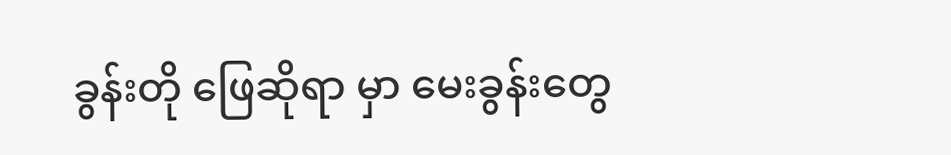ခွန်းတို ဖြေဆိုရာ မှာ မေးခွန်းတွေ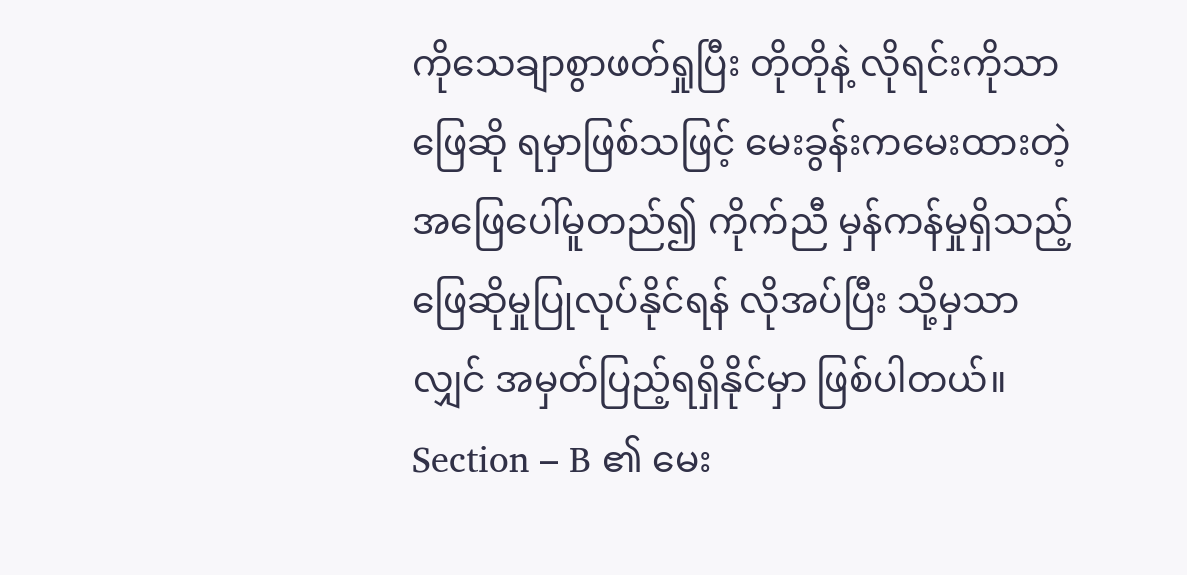ကိုသေချာစွာဖတ်ရှုပြီး တိုတိုနဲ့ လိုရင်းကိုသာ ဖြေဆို ရမှာဖြစ်သဖြင့် မေးခွန်းကမေးထားတဲ့ အဖြေပေါ်မူတည်၍ ကိုက်ညီ မှန်ကန်မှုရှိသည့် ဖြေဆိုမှုပြုလုပ်နိုင်ရန် လိုအပ်ပြီး သို့မှသာလျှင် အမှတ်ပြည့်ရရှိနိုင်မှာ ဖြစ်ပါတယ်။
Section – B ၏ မေး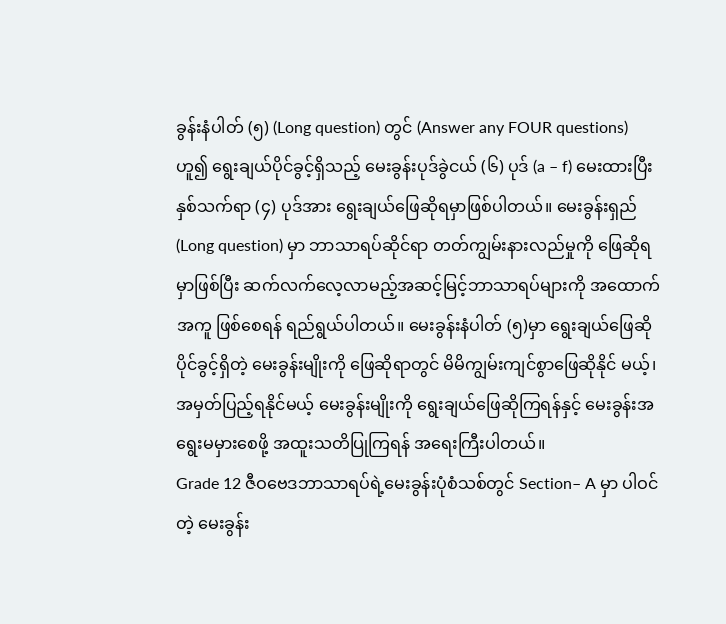ခွန်းနံပါတ် (၅) (Long question) တွင် (Answer any FOUR questions) ဟူ၍ ရွေးချယ်ပိုင်ခွင့်ရှိသည့် မေးခွန်းပုဒ်ခွဲငယ် (၆) ပုဒ် (a – f) မေးထားပြီး နှစ်သက်ရာ (၄) ပုဒ်အား ရွေးချယ်ဖြေဆိုရမှာဖြစ်ပါတယ်။ မေးခွန်းရှည် (Long question) မှာ ဘာသာရပ်ဆိုင်ရာ တတ်ကျွမ်းနားလည်မှုကို ဖြေဆိုရမှာဖြစ်ပြီး ဆက်လက်လေ့လာမည့်အဆင့်မြင့်ဘာသာရပ်များကို အထောက်အကူ ဖြစ်စေရန် ရည်ရွယ်ပါတယ်။ မေးခွန်းနံပါတ် (၅)မှာ ရွေးချယ်ဖြေဆို ပိုင်ခွင့်ရှိတဲ့ မေးခွန်းမျိုးကို ဖြေဆိုရာတွင် မိမိကျွမ်းကျင်စွာဖြေဆိုနိုင် မယ့်၊ အမှတ်ပြည့်ရနိုင်မယ့် မေးခွန်းမျိုးကို ရွေးချယ်ဖြေဆိုကြရန်နှင့် မေးခွန်းအရွေးမမှားစေဖို့ အထူးသတိပြုကြရန် အရေးကြီးပါတယ်။
Grade 12 ဇီဝဗေဒဘာသာရပ်ရဲ့မေးခွန်းပုံစံသစ်တွင် Section– A မှာ ပါဝင်တဲ့ မေးခွန်း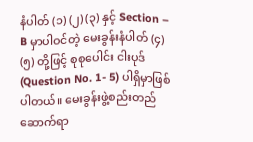နံပါတ် (၁) (၂) (၃) နှင့် Section – B မှာပါဝင်တဲ့ မေးခွန်းနံပါတ် (၄) (၅) တို့ဖြင့် စုစုပေါင်း ငါးပုဒ် (Question No. 1- 5) ပါရှိမှာဖြစ်ပါတယ်။ မေးခွန်းဖွဲ့စည်းတည်ဆောက်ရာ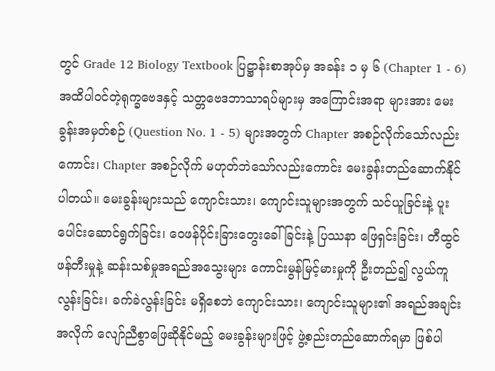တွင် Grade 12 Biology Textbook ပြဋ္ဌာန်းစာအုပ်မှ အခန်း ၁ မှ ၆ (Chapter 1 - 6) အထိပါဝင်တဲ့ရုက္ခဗေဒနှင့် သတ္တဗေဒဘာသာရပ်များမှ အကြောင်းအရာ များအား မေးခွန်းအမှတ်စဉ် (Question No. 1 - 5) များအတွက် Chapter အစဉ်လိုက်သော်လည်းကောင်း၊ Chapter အစဉ်လိုက် မဟုတ်ဘဲသော်လည်းကောင်း မေးခွန်းတည်ဆောက်နိုင်ပါတယ်။ မေးခွန်းများသည် ကျောင်းသား၊ ကျောင်းသူများအတွက် သင်ယူခြင်းနဲ့ ပူးပေါင်းဆောင်ရွက်ခြင်း၊ ဝေဖန်ပိုင်းခြားတွေးခေါ်ခြင်းနဲ့ ပြဿနာ ဖြေရှင်းခြင်း၊ တီထွင်ဖန်တီးမှုနဲ့ ဆန်းသစ်မှုအရည်အသွေးများ ကောင်းမွန်မြင့်မားမှုကို ဦးတည်၍ လွယ်ကူလွန်းခြင်း၊ ခက်ခဲလွန်းခြင်း မရှိစေဘဲ ကျောင်းသား၊ ကျောင်းသူများ၏ အရည်အချင်းအလိုက် လျော်ညီစွာဖြေဆိုနိုင်မည့် မေးခွန်းများဖြင့် ဖွဲ့စည်းတည်ဆောက်ရမှာ ဖြစ်ပါ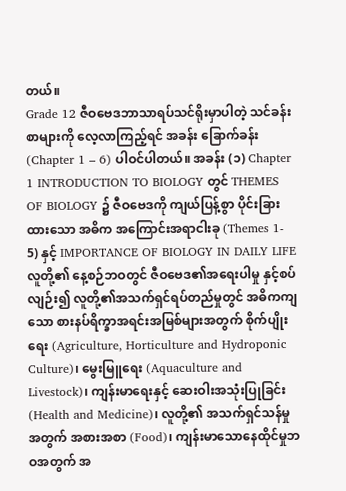တယ်။
Grade 12 ဇီဝဗေဒဘာသာရပ်သင်ရိုးမှာပါတဲ့ သင်ခန်းစာများကို လေ့လာကြည့်ရင် အခန်း ခြောက်ခန်း (Chapter 1 – 6) ပါဝင်ပါတယ်။ အခန်း (၁) Chapter 1 INTRODUCTION TO BIOLOGY တွင် THEMES OF BIOLOGY ၌ ဇီဝဗေဒကို ကျယ်ပြန့်စွာ ပိုင်းခြားထားသော အဓိက အကြောင်းအရာငါးခု (Themes 1- 5) နှင့် IMPORTANCE OF BIOLOGY IN DAILY LIFE လူတို့၏ နေ့စဉ်ဘဝတွင် ဇီဝဗေဒ၏အရေးပါမှု နှင့်စပ်လျဉ်း၍ လူတို့၏အသက်ရှင်ရပ်တည်မှုတွင် အဓိကကျသော စားနပ်ရိက္ခာအရင်းအမြစ်များအတွက် စိုက်ပျိုးရေး (Agriculture, Horticulture and Hydroponic Culture)၊ မွေးမြူရေး (Aquaculture and Livestock)၊ ကျန်းမာရေးနှင့် ဆေးဝါးအသုံးပြုခြင်း (Health and Medicine)၊ လူတို့၏ အသက်ရှင်သန်မှုအတွက် အစားအစာ (Food)၊ ကျန်းမာသောနေထိုင်မှုဘဝအတွက် အ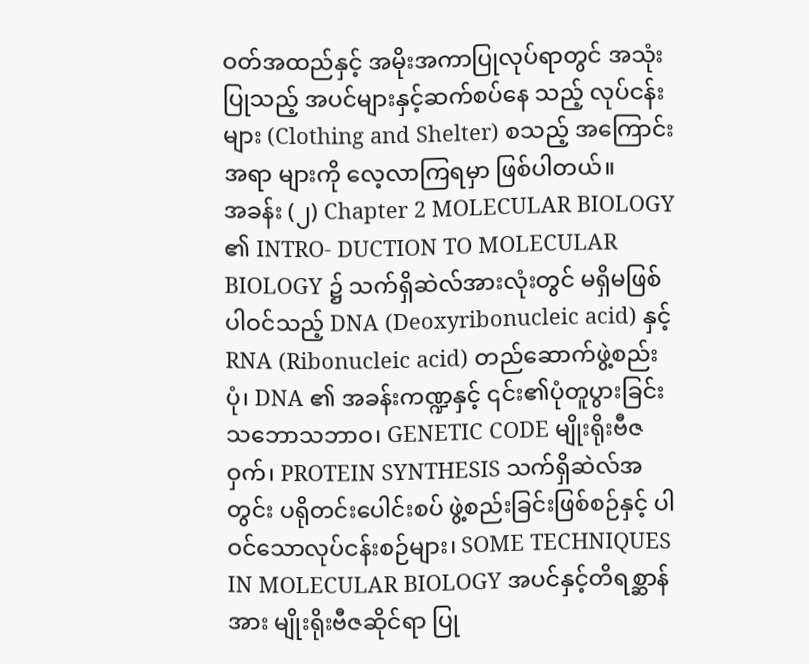ဝတ်အထည်နှင့် အမိုးအကာပြုလုပ်ရာတွင် အသုံးပြုသည့် အပင်များနှင့်ဆက်စပ်နေ သည့် လုပ်ငန်းများ (Clothing and Shelter) စသည့် အကြောင်းအရာ များကို လေ့လာကြရမှာ ဖြစ်ပါတယ်။
အခန်း (၂) Chapter 2 MOLECULAR BIOLOGY ၏ INTRO- DUCTION TO MOLECULAR BIOLOGY ၌ သက်ရှိဆဲလ်အားလုံးတွင် မရှိမဖြစ် ပါဝင်သည့် DNA (Deoxyribonucleic acid) နှင့် RNA (Ribonucleic acid) တည်ဆောက်ဖွဲ့စည်းပုံ၊ DNA ၏ အခန်းကဏ္ဍနှင့် ၎င်း၏ပုံတူပွားခြင်း သဘောသဘာဝ၊ GENETIC CODE မျိုးရိုးဗီဇဝှက်၊ PROTEIN SYNTHESIS သက်ရှိဆဲလ်အတွင်း ပရိုတင်းပေါင်းစပ် ဖွဲ့စည်းခြင်းဖြစ်စဉ်နှင့် ပါဝင်သောလုပ်ငန်းစဉ်များ၊ SOME TECHNIQUES IN MOLECULAR BIOLOGY အပင်နှင့်တိရစ္ဆာန်အား မျိုးရိုးဗီဇဆိုင်ရာ ပြု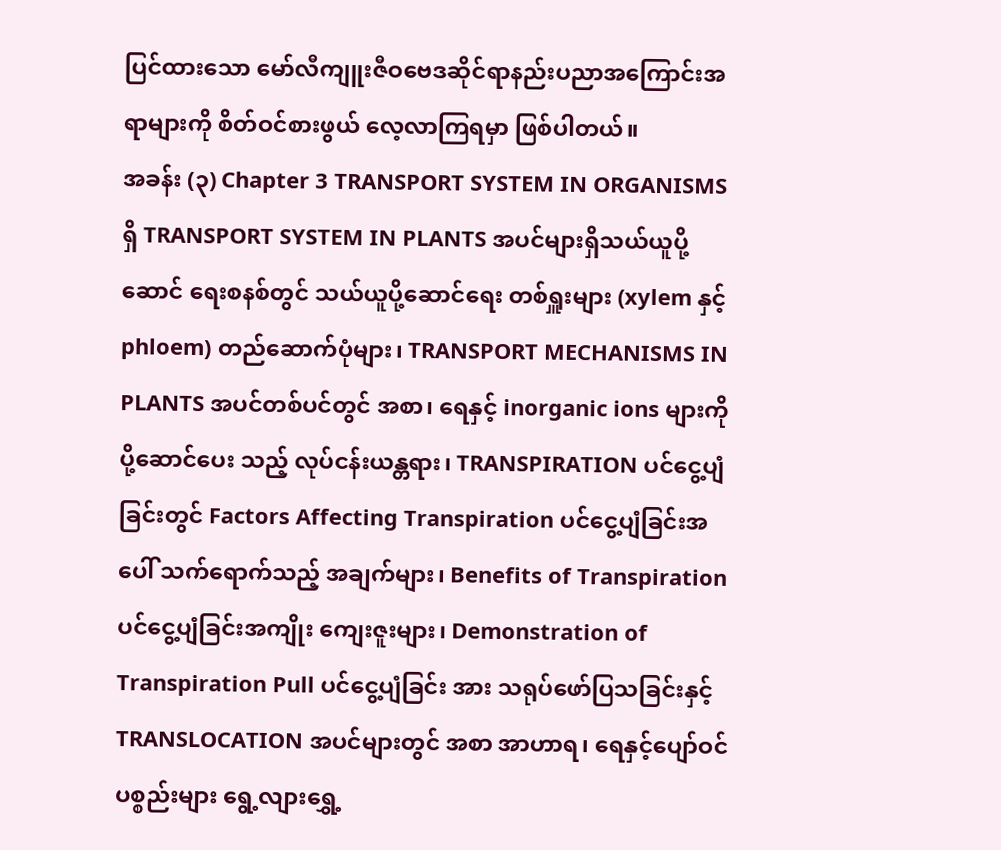ပြင်ထားသော မော်လီကျူးဇီဝဗေဒဆိုင်ရာနည်းပညာအကြောင်းအရာများကို စိတ်ဝင်စားဖွယ် လေ့လာကြရမှာ ဖြစ်ပါတယ်။
အခန်း (၃) Chapter 3 TRANSPORT SYSTEM IN ORGANISMS ရှိ TRANSPORT SYSTEM IN PLANTS အပင်များရှိသယ်ယူပို့ဆောင် ရေးစနစ်တွင် သယ်ယူပို့ဆောင်ရေး တစ်ရှူးများ (xylem နှင့် phloem) တည်ဆောက်ပုံများ၊ TRANSPORT MECHANISMS IN PLANTS အပင်တစ်ပင်တွင် အစာ၊ ရေနှင့် inorganic ions များကို ပို့ဆောင်ပေး သည့် လုပ်ငန်းယန္တရား၊ TRANSPIRATION ပင်ငွေ့ပျံခြင်းတွင် Factors Affecting Transpiration ပင်ငွေ့ပျံခြင်းအပေါ် သက်ရောက်သည့် အချက်များ၊ Benefits of Transpiration ပင်ငွေ့ပျံခြင်းအကျိုး ကျေးဇူးများ၊ Demonstration of Transpiration Pull ပင်ငွေ့ပျံခြင်း အား သရုပ်ဖော်ပြသခြင်းနှင့် TRANSLOCATION အပင်များတွင် အစာ အာဟာရ၊ ရေနှင့်ပျော်ဝင်ပစ္စည်းများ ရွေ့လျားရွှေ့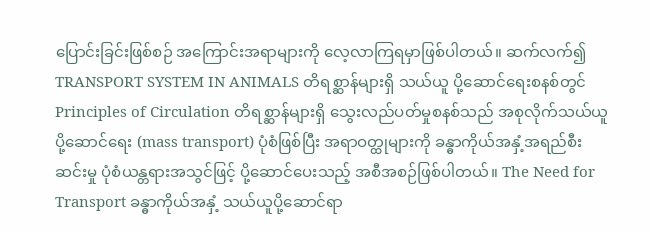ပြောင်းခြင်းဖြစ်စဉ် အကြောင်းအရာများကို လေ့လာကြရမှာဖြစ်ပါတယ်။ ဆက်လက်၍ TRANSPORT SYSTEM IN ANIMALS တိရစ္ဆာန်များရှိ သယ်ယူ ပို့ဆောင်ရေးစနစ်တွင် Principles of Circulation တိရစ္ဆာန်များရှိ သွေးလည်ပတ်မှုစနစ်သည် အစုလိုက်သယ်ယူပို့ဆောင်ရေး (mass transport) ပုံစံဖြစ်ပြီး အရာဝတ္ထုများကို ခန္ဓာကိုယ်အနှံ့အရည်စီးဆင်းမှု ပုံစံယန္တရားအသွင်ဖြင့် ပို့ဆောင်ပေးသည့် အစီအစဉ်ဖြစ်ပါတယ်။ The Need for Transport ခန္ဓာကိုယ်အနှံ့ သယ်ယူပို့ဆောင်ရာ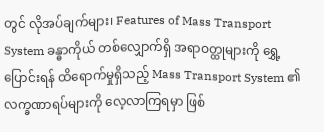တွင် လိုအပ်ချက်များ၊ Features of Mass Transport System ခန္ဓာကိုယ် တစ်လျှောက်ရှိ အရာဝတ္ထုများကို ရွှေ့ပြောင်းရန် ထိရောက်မှုရှိသည့် Mass Transport System ၏ လက္ခဏာရပ်များကို လေ့လာကြရမှာ ဖြစ်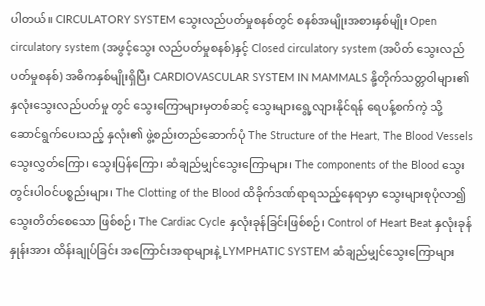ပါတယ်။ CIRCULATORY SYSTEM သွေးလည်ပတ်မှုစနစ်တွင် စနစ်အမျိုးအစားနှစ်မျိုး Open circulatory system (အဖွင့်သွေး လည်ပတ်မှုစနစ်)နှင့် Closed circulatory system (အပိတ် သွေးလည်ပတ်မှုစနစ်) အဓိကနှစ်မျိုးရှိပြီး CARDIOVASCULAR SYSTEM IN MAMMALS နို့တိုက်သတ္တဝါများ၏ နှလုံးသွေးလည်ပတ်မှု တွင် သွေးကြောများမှတစ်ဆင့် သွေးများရွေ့လျားနိုင်ရန် ရေပန့်စက်ကဲ့ သို့ ဆောင်ရွက်ပေးသည့် နှလုံး၏ ဖွဲ့စည်းတည်ဆောက်ပုံ The Structure of the Heart, The Blood Vessels သွေးလွှတ်ကြော၊ သွေးပြန်ကြော၊ ဆံချည်မျှင်သွေးကြောများ၊ The components of the Blood သွေးတွင်းပါဝင်ပစ္စည်းများ၊ The Clotting of the Blood ထိခိုက်ဒဏ်ရာရသည့်နေရာမှာ သွေးများစုပုံလာ၍ သွေးတိတ်စေသော ဖြစ်စဉ်၊ The Cardiac Cycle နှလုံးခုန်ခြင်းဖြစ်စဉ်၊ Control of Heart Beat နှလုံးခုန်နှုန်းအား ထိန်းချုပ်ခြင်း အကြောင်းအရာများနဲ့ LYMPHATIC SYSTEM ဆံချည်မျှင်သွေးကြောများ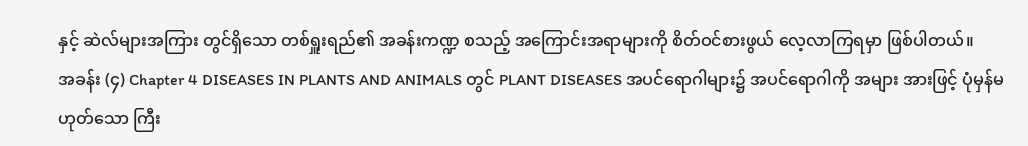နှင့် ဆဲလ်များအကြား တွင်ရှိသော တစ်ရှူးရည်၏ အခန်းကဏ္ဍ စသည့် အကြောင်းအရာများကို စိတ်ဝင်စားဖွယ် လေ့လာကြရမှာ ဖြစ်ပါတယ်။
အခန်း (၄) Chapter 4 DISEASES IN PLANTS AND ANIMALS တွင် PLANT DISEASES အပင်ရောဂါများ၌ အပင်ရောဂါကို အများ အားဖြင့် ပုံမှန်မဟုတ်သော ကြီး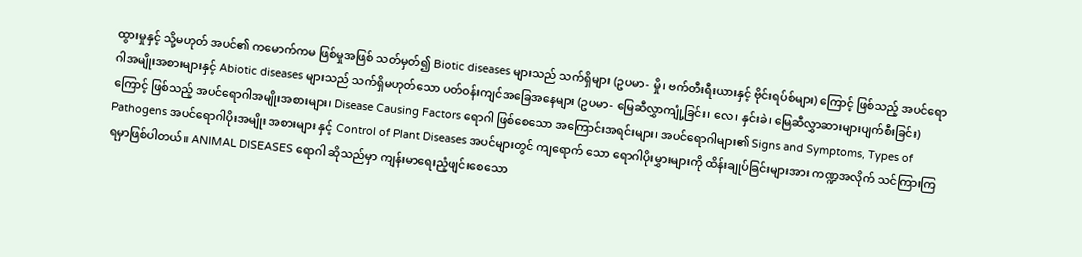ထွားမှုနှင့် သို့မဟုတ် အပင်၏ ကမောက်ကမ ဖြစ်မှုအဖြစ် သတ်မှတ်၍ Biotic diseases များသည် သက်ရှိများ (ဥပမာ- မှို၊ ဗက်တီးရီးယားနှင့် ဗိုင်းရပ်စ်များ) ကြောင့် ဖြစ်သည့် အပင်ရောဂါအမျိုးအစားများနှင့် Abiotic diseases များသည် သက်ရှိမဟုတ်သော ပတ်ဝန်းကျင်အခြေအနေများ (ဥပမာ- မြေဆီလွှာကျုံ့ခြင်း၊ လေ၊ နှင်းခဲ၊ မြေဆီလွှာဆားများပျက်စီးခြင်း) ကြောင့် ဖြစ်သည့် အပင်ရောဂါအမျိုးအစားများ၊ Disease Causing Factors ရောဂါ ဖြစ်စေသော အကြောင်းအရင်းများ၊ အပင်ရောဂါများ၏ Signs and Symptoms, Types of Pathogens အပင်ရောဂါပိုးအမျိုး အစားများ နှင့် Control of Plant Diseases အပင်များတွင် ကျရောက် သော ရောဂါပိုးမွှားများကို ထိန်းချုပ်ခြင်းများအား ကဏ္ဍအလိုက် သင်ကြားကြရမှာဖြစ်ပါတယ်။ ANIMAL DISEASES ရောဂါ ဆိုသည်မှာ ကျန်းမာရေးညံ့ဖျင်းစေသော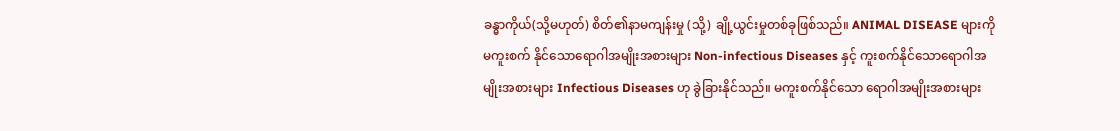ခန္ဓာကိုယ်(သို့မဟုတ်) စိတ်၏နာမကျန်းမှု (သို့) ချို့ယွင်းမှုတစ်ခုဖြစ်သည်။ ANIMAL DISEASE များကို မကူးစက် နိုင်သောရောဂါအမျိုးအစားများ Non-infectious Diseases နှင့် ကူးစက်နိုင်သောရောဂါအမျိုးအစားများ Infectious Diseases ဟု ခွဲခြားနိုင်သည်။ မကူးစက်နိုင်သော ရောဂါအမျိုးအစားများ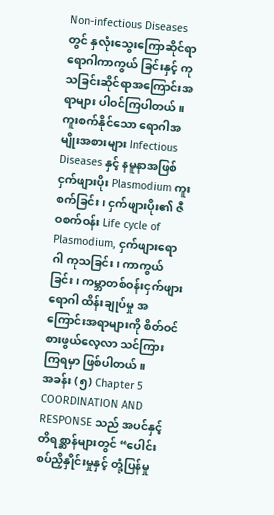Non-infectious Diseases တွင် နှလုံးသွေးကြောဆိုင်ရာ ရောဂါကာကွယ် ခြင်းနှင့် ကုသခြင်းဆိုင်ရာအကြောင်းအရာများ ပါဝင်ကြပါတယ်။ ကူးစက်နိုင်သော ရောဂါအမျိုးအစားများ Infectious Diseases နှင့် နမူနာအဖြစ် ငှက်ဖျားပိုး Plasmodium ကူးစက်ခြင်း၊ ငှက်ဖျားပိုး၏ ဇီဝစက်ဝန်း Life cycle of Plasmodium, ငှက်ဖျားရောဂါ ကုသခြင်း၊ ကာကွယ်ခြင်း၊ ကမ္ဘာတစ်ဝန်းငှက်ဖျားရောဂါ ထိန်းချုပ်မှု အကြောင်းအရာများကို စိတ်ဝင်စားဖွယ်လေ့လာ သင်ကြားကြရမှာ ဖြစ်ပါတယ်။
အခန်း (၅) Chapter 5 COORDINATION AND RESPONSE သည် အပင်နှင့် တိရစ္ဆာန်များတွင် “ပေါင်းစပ်ညှိနှိုင်းမှုနှင့် တုံ့ပြန်မှု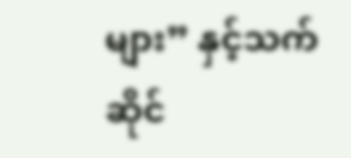များ” နှင့်သက်ဆိုင်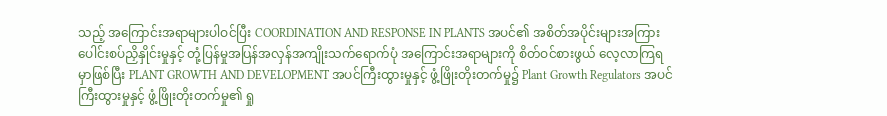သည့် အကြောင်းအရာများပါဝင်ပြီး COORDINATION AND RESPONSE IN PLANTS အပင်၏ အစိတ်အပိုင်းများအကြား ပေါင်းစပ်ညှိနှိုင်းမှုနှင့် တုံ့ပြန်မှုအပြန်အလှန်အကျိုးသက်ရောက်ပုံ အကြောင်းအရာများကို စိတ်ဝင်စားဖွယ် လေ့လာကြရမှာဖြစ်ပြီး PLANT GROWTH AND DEVELOPMENT အပင်ကြီးထွားမှုနှင့် ဖွံ့ဖြိုးတိုးတက်မှု၌ Plant Growth Regulators အပင်ကြီးထွားမှုနှင့် ဖွံ့ဖြိုးတိုးတက်မှု၏ ရှု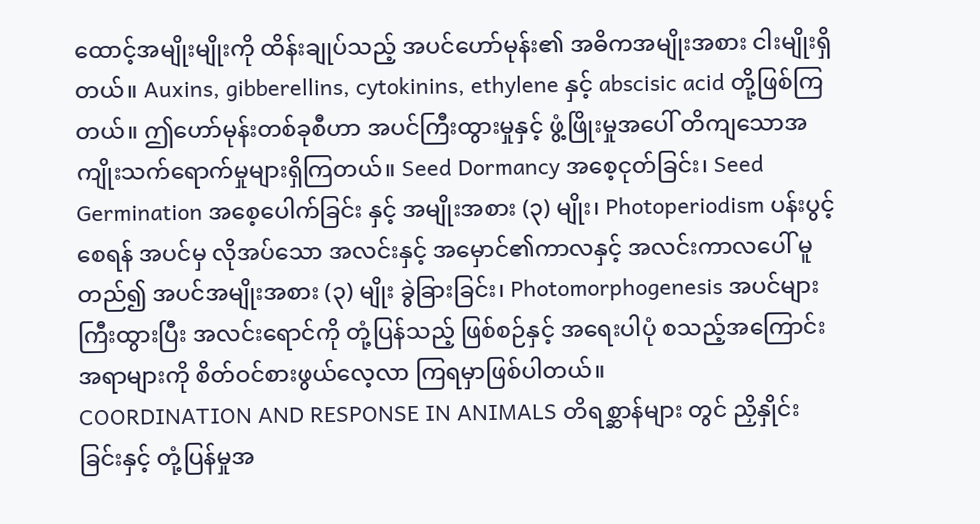ထောင့်အမျိုးမျိုးကို ထိန်းချုပ်သည့် အပင်ဟော်မုန်း၏ အဓိကအမျိုးအစား ငါးမျိုးရှိတယ်။ Auxins, gibberellins, cytokinins, ethylene နှင့် abscisic acid တို့ဖြစ်ကြတယ်။ ဤဟော်မုန်းတစ်ခုစီဟာ အပင်ကြီးထွားမှုနှင့် ဖွံ့ဖြိုးမှုအပေါ် တိကျသောအကျိုးသက်ရောက်မှုများရှိကြတယ်။ Seed Dormancy အစေ့ငုတ်ခြင်း၊ Seed Germination အစေ့ပေါက်ခြင်း နှင့် အမျိုးအစား (၃) မျိုး၊ Photoperiodism ပန်းပွင့်စေရန် အပင်မှ လိုအပ်သော အလင်းနှင့် အမှောင်၏ကာလနှင့် အလင်းကာလပေါ် မူတည်၍ အပင်အမျိုးအစား (၃) မျိုး ခွဲခြားခြင်း၊ Photomorphogenesis အပင်များ ကြီးထွားပြီး အလင်းရောင်ကို တုံ့ပြန်သည့် ဖြစ်စဉ်နှင့် အရေးပါပုံ စသည့်အကြောင်းအရာများကို စိတ်ဝင်စားဖွယ်လေ့လာ ကြရမှာဖြစ်ပါတယ်။
COORDINATION AND RESPONSE IN ANIMALS တိရစ္ဆာန်များ တွင် ညှိနှိုင်းခြင်းနှင့် တုံ့ပြန်မှုအ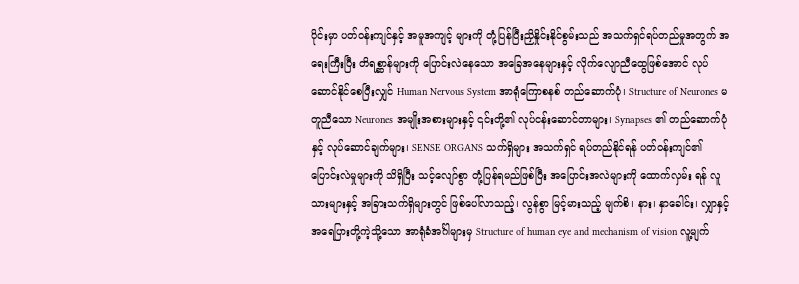ပိုင်းမှာ ပတ်ဝန်းကျင်နှင့် အမူအကျင့် များကို တုံ့ပြန်ပြီးညှိနှိုင်းနိုင်စွမ်းသည် အသက်ရှင်ရပ်တည်မှုအတွက် အရေးကြီးပြီး တိရစ္ဆာန်များကို ပြောင်းလဲနေသော အခြေအနေများနှင့် လိုက်လျောညီထွေဖြစ်အောင် လုပ်ဆောင်နိုင်စေပြီးလျှင် Human Nervous System အာရုံကြောစနစ် တည်ဆောက်ပုံ၊ Structure of Neurones မတူညီသော Neurones အမျိုးအစားများနှင့် ၎င်းတို့၏ လုပ်ငန်းဆောင်တာများ၊ Synapses ၏ တည်ဆောက်ပုံနှင့် လုပ်ဆောင်ချက်များ၊ SENSE ORGANS သက်ရှိများ အသက်ရှင် ရပ်တည်နိုင်ရန် ပတ်ဝန်းကျင်၏ ပြောင်းလဲမှုများကို သိရှိပြီး သင့်လျော်စွာ တုံ့ပြန်ရမည်ဖြစ်ပြီး အပြောင်းအလဲများကို ထောက်လှမ်း ရန် လူသားများနှင့် အခြားသက်ရှိများတွင် ဖြစ်ပေါ်လာသည့်၊ လွန်စွာ မြင့်မားသည့် မျက်စိ၊ နား၊ နှာခေါင်း၊ လျှာနှင့် အရေပြားတို့ကဲ့သို့သော အာရုံခံအင်္ဂါများမှ Structure of human eye and mechanism of vision လူ့မျက်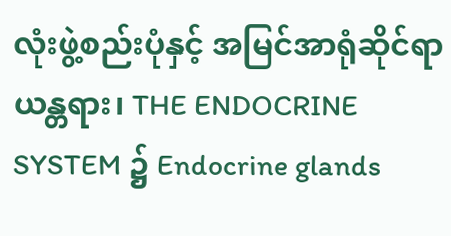လုံးဖွဲ့စည်းပုံနှင့် အမြင်အာရုံဆိုင်ရာယန္တရား၊ THE ENDOCRINE SYSTEM ၌ Endocrine glands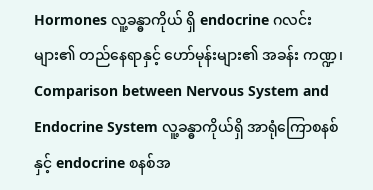Hormones လူ့ခန္ဓာကိုယ် ရှိ endocrine ဂလင်းများ၏ တည်နေရာနှင့် ဟော်မုန်းများ၏ အခန်း ကဏ္ဍ၊ Comparison between Nervous System and Endocrine System လူ့ခန္ဓာကိုယ်ရှိ အာရုံကြောစနစ်နှင့် endocrine စနစ်အ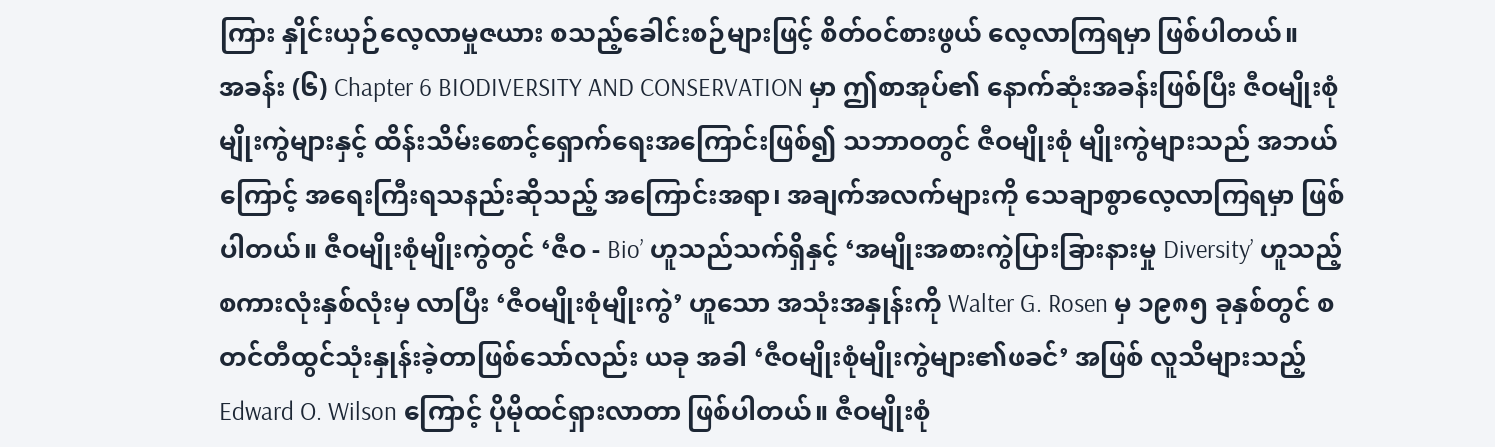ကြား နှိုင်းယှဉ်လေ့လာမှုဇယား စသည့်ခေါင်းစဉ်များဖြင့် စိတ်ဝင်စားဖွယ် လေ့လာကြရမှာ ဖြစ်ပါတယ်။
အခန်း (၆) Chapter 6 BIODIVERSITY AND CONSERVATION မှာ ဤစာအုပ်၏ နောက်ဆုံးအခန်းဖြစ်ပြီး ဇီဝမျိုးစုံမျိုးကွဲများနှင့် ထိန်းသိမ်းစောင့်ရှောက်ရေးအကြောင်းဖြစ်၍ သဘာဝတွင် ဇီဝမျိုးစုံ မျိုးကွဲများသည် အဘယ်ကြောင့် အရေးကြီးရသနည်းဆိုသည့် အကြောင်းအရာ၊ အချက်အလက်များကို သေချာစွာလေ့လာကြရမှာ ဖြစ်ပါတယ်။ ဇီဝမျိုးစုံမျိုးကွဲတွင် ‘ဇီဝ - Bio’ ဟူသည်သက်ရှိနှင့် ‘အမျိုးအစားကွဲပြားခြားနားမှု Diversity’ ဟူသည့် စကားလုံးနှစ်လုံးမှ လာပြီး ‘ဇီဝမျိုးစုံမျိုးကွဲ’ ဟူသော အသုံးအနှုန်းကို Walter G. Rosen မှ ၁၉၈၅ ခုနှစ်တွင် စတင်တီထွင်သုံးနှုန်းခဲ့တာဖြစ်သော်လည်း ယခု အခါ ‘ဇီဝမျိုးစုံမျိုးကွဲများ၏ဖခင်’ အဖြစ် လူသိများသည့် Edward O. Wilson ကြောင့် ပိုမိုထင်ရှားလာတာ ဖြစ်ပါတယ်။ ဇီဝမျိုးစုံ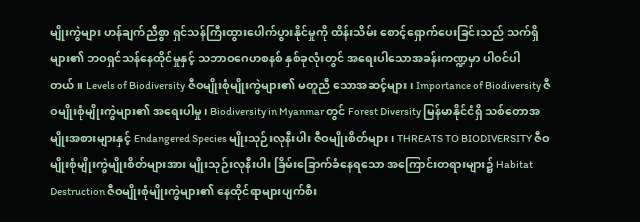မျိုးကွဲများ ဟန်ချက်ညီစွာ ရှင်သန်ကြီးထွားပေါက်ပွားနိုင်မှုကို ထိန်းသိမ်း စောင့်ရှောက်ပေးခြင်းသည် သက်ရှိများ၏ ဘဝရှင်သန်နေထိုင်မှုနှင့် သဘာဝဂေဟစနစ် နှစ်ခုလုံးတွင် အရေးပါသောအခန်းကဏ္ဍမှာ ပါဝင်ပါတယ်။ Levels of Biodiversity ဇီဝမျိုးစုံမျိုးကွဲများ၏ မတူညီ သောအဆင့်များ၊ Importance of Biodiversity ဇီဝမျိုးစုံမျိုးကွဲများ၏ အရေးပါမှု၊ Biodiversity in Myanmar တွင် Forest Diversity မြန်မာနိုင်ငံရှိ သစ်တောအမျိုးအစားများနှင့် Endangered Species မျိုးသုဉ်းလုနီးပါး ဇီဝမျိုးစိတ်များ၊ THREATS TO BIODIVERSITY ဇီဝ မျိုးစုံမျိုးကွဲမျိုးစိတ်များအား မျိုးသုဉ်းလုနီးပါး ခြိမ်းခြောက်ခံနေရသော အကြောင်းတရားများ၌ Habitat Destruction ဇီဝမျိုးစုံမျိုးကွဲများ၏ နေထိုင်ရာများပျက်စီး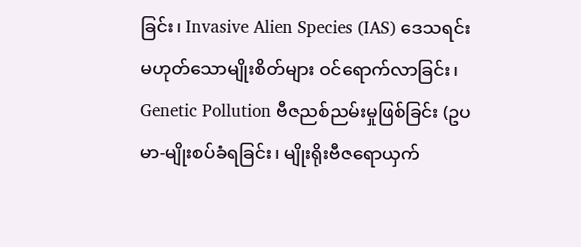ခြင်း၊ Invasive Alien Species (IAS) ဒေသရင်း မဟုတ်သောမျိုးစိတ်များ ဝင်ရောက်လာခြင်း၊ Genetic Pollution ဗီဇညစ်ညမ်းမှုဖြစ်ခြင်း (ဥပမာ-မျိုးစပ်ခံရခြင်း၊ မျိုးရိုးဗီဇရောယှက်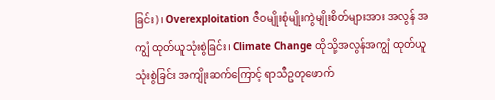ခြင်း)၊ Overexploitation ဇီဝမျိုးစုံမျိုးကွဲမျိုးစိတ်များအား အလွန် အကျွံ ထုတ်ယူသုံးစွဲခြင်း၊ Climate Change ထိုသို့အလွန်အကျွံ ထုတ်ယူသုံးစွဲခြင်း အကျိုးဆက်ကြောင့် ရာသီဥတုဖောက်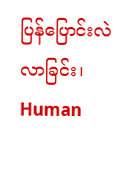ပြန်ပြောင်းလဲ လာခြင်း၊ Human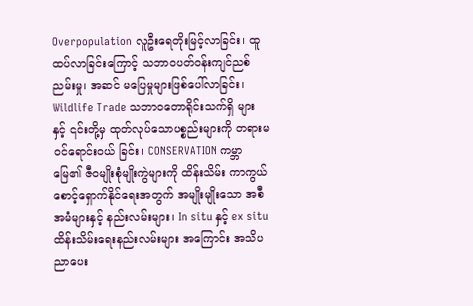Overpopulation လူဦးရေတိုးမြင့်လာခြင်း၊ ထူထပ်လာခြင်းကြောင့် သဘာဝပတ်ဝန်းကျင်ညစ်ညမ်းမှု၊ အဆင် မပြေမှုများဖြစ်ပေါ်လာခြင်း၊ Wildlife Trade သဘာဝတောရိုင်းသက်ရှိ များနှင့် ၎င်းတို့မှ ထုတ်လုပ်သောပစ္စည်းများကို တရားမဝင်ရောင်းဝယ် ခြင်း၊ CONSERVATION ကမ္ဘာမြေ၏ ဇီဝမျိုးစုံမျိုးကွဲများကို ထိန်းသိမ်း ကာကွယ်စောင့်ရှောက်နိုင်ရေးအတွက် အမျိုးမျိုးသော အစီအမံများနှင့် နည်းလမ်းများ၊ In situ နှင့် ex situ ထိန်းသိမ်းရေးနည်းလမ်းများ အကြောင်း အသိပညာပေး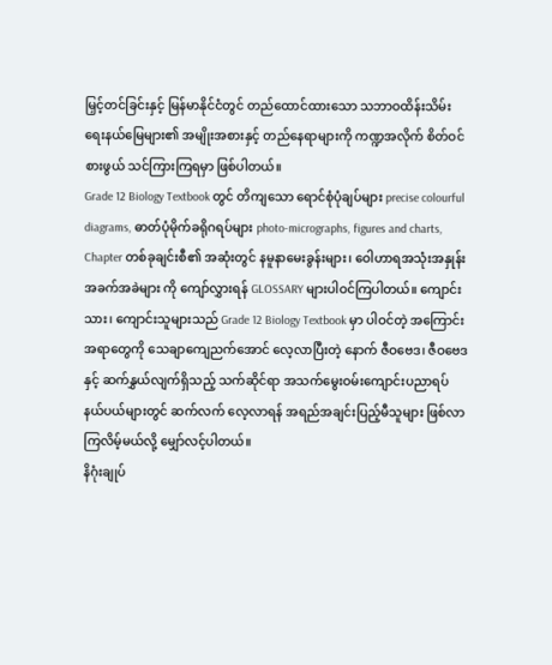မြှင့်တင်ခြင်းနှင့် မြန်မာနိုင်ငံတွင် တည်ထောင်ထားသော သဘာဝထိန်းသိမ်းရေးနယ်မြေများ၏ အမျိုးအစားနှင့် တည်နေရာများကို ကဏ္ဍအလိုက် စိတ်ဝင်စားဖွယ် သင်ကြားကြရမှာ ဖြစ်ပါတယ်။
Grade 12 Biology Textbook တွင် တိကျသော ရောင်စုံပုံချပ်များ precise colourful diagrams, ဓာတ်ပုံမိုက်ခရိုဂရပ်များ photo-micrographs, figures and charts, Chapter တစ်ခုချင်းစီ၏ အဆုံးတွင် နမူနာမေးခွန်းများ၊ ဝေါဟာရအသုံးအနှုန်း အခက်အခဲများ ကို ကျော်လွှားရန် GLOSSARY များပါဝင်ကြပါတယ်။ ကျောင်းသား၊ ကျောင်းသူများသည် Grade 12 Biology Textbook မှာ ပါဝင်တဲ့ အကြောင်းအရာတွေကို သေချာကျေညက်အောင် လေ့လာပြီးတဲ့ နောက် ဇီဝဗေဒ၊ ဇီဝဗေဒနှင့် ဆက်နွှယ်လျက်ရှိသည့် သက်ဆိုင်ရာ အသက်မွေးဝမ်းကျောင်းပညာရပ်နယ်ပယ်များတွင် ဆက်လက် လေ့လာရန် အရည်အချင်းပြည့်မီသူများ ဖြစ်လာကြလိမ့်မယ်လို့ မျှော်လင့်ပါတယ်။
နိဂုံးချုပ်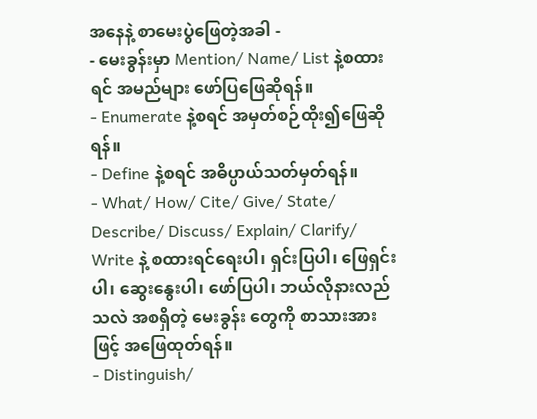အနေနဲ့ စာမေးပွဲဖြေတဲ့အခါ -
- မေးခွန်းမှာ Mention/ Name/ List နဲ့စထားရင် အမည်များ ဖော်ပြဖြေဆိုရန်။
- Enumerate နဲ့စရင် အမှတ်စဉ်ထိုး၍ဖြေဆိုရန်။
- Define နဲ့စရင် အဓိပ္ပာယ်သတ်မှတ်ရန်။
- What/ How/ Cite/ Give/ State/ Describe/ Discuss/ Explain/ Clarify/ Write နဲ့ စထားရင်ရေးပါ၊ ရှင်းပြပါ၊ ဖြေရှင်းပါ၊ ဆွေးနွေးပါ၊ ဖော်ပြပါ၊ ဘယ်လိုနားလည်သလဲ အစရှိတဲ့ မေးခွန်း တွေကို စာသားအားဖြင့် အဖြေထုတ်ရန်။
- Distinguish/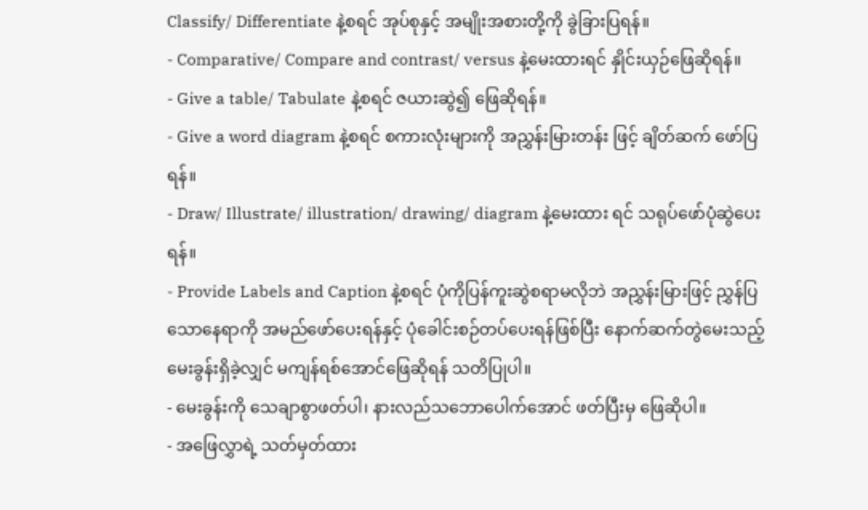Classify/ Differentiate နဲ့စရင် အုပ်စုနှင့် အမျိုးအစားတို့ကို ခွဲခြားပြရန်။
- Comparative/ Compare and contrast/ versus နဲ့မေးထားရင် နှိုင်းယှဉ်ဖြေဆိုရန်။
- Give a table/ Tabulate နဲ့စရင် ဇယားဆွဲ၍ ဖြေဆိုရန်။
- Give a word diagram နဲ့စရင် စကားလုံးများကို အညွှန်းမြားတန်း ဖြင့် ချိတ်ဆက် ဖော်ပြရန်။
- Draw/ Illustrate/ illustration/ drawing/ diagram နဲ့မေးထား ရင် သရုပ်ဖော်ပုံဆွဲပေးရန်။
- Provide Labels and Caption နဲ့စရင် ပုံကိုပြန်ကူးဆွဲစရာမလိုဘဲ အညွှန်းမြားဖြင့် ညွှန်ပြသောနေရာကို အမည်ဖော်ပေးရန်နှင့် ပုံခေါင်းစဉ်တပ်ပေးရန်ဖြစ်ပြီး နောက်ဆက်တွဲမေးသည့် မေးခွန်းရှိခဲ့လျှင် မကျန်ရစ်အောင်ဖြေဆိုရန် သတိပြုပါ။
- မေးခွန်းကို သေချာစွာဖတ်ပါ၊ နားလည်သဘောပေါက်အောင် ဖတ်ပြီးမှ ဖြေဆိုပါ။
- အဖြေလွှာရဲ့ သတ်မှတ်ထား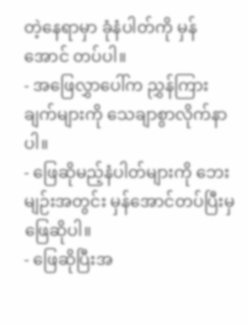တဲ့နေရာမှာ ခုံနံပါတ်ကို မှန်အောင် တပ်ပါ။
- အဖြေလွှာပေါ်က ညွှန်ကြားချက်များကို သေချာစွာလိုက်နာပါ။
- ဖြေဆိုမည့်နံပါတ်များကို ဘေးမျဉ်းအတွင်း မှန်အောင်တပ်ပြီးမှ ဖြေဆိုပါ။
- ဖြေဆိုပြီးအ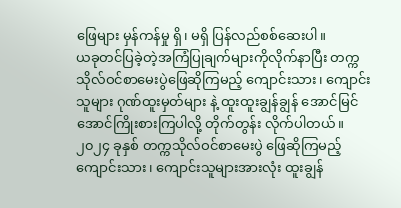ဖြေများ မှန်ကန်မှု ရှိ၊ မရှိ ပြန်လည်စစ်ဆေးပါ။
ယခုတင်ပြခဲ့တဲ့အကြံပြုချက်များကိုလိုက်နာပြီး တက္ကသိုလ်ဝင်စာမေးပွဲဖြေဆိုကြမည့် ကျောင်းသား၊ ကျောင်းသူများ ဂုဏ်ထူးမှတ်များ နဲ့ ထူးထူးချွန်ချွန် အောင်မြင်အောင်ကြိုးစားကြပါလို့ တိုက်တွန်း လိုက်ပါတယ်။ ၂၀၂၄ ခုနှစ် တက္ကသိုလ်ဝင်စာမေးပွဲ ဖြေဆိုကြမည့် ကျောင်းသား၊ ကျောင်းသူများအားလုံး ထူးချွန်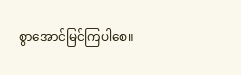စွာအောင်မြင်ကြပါစေ။